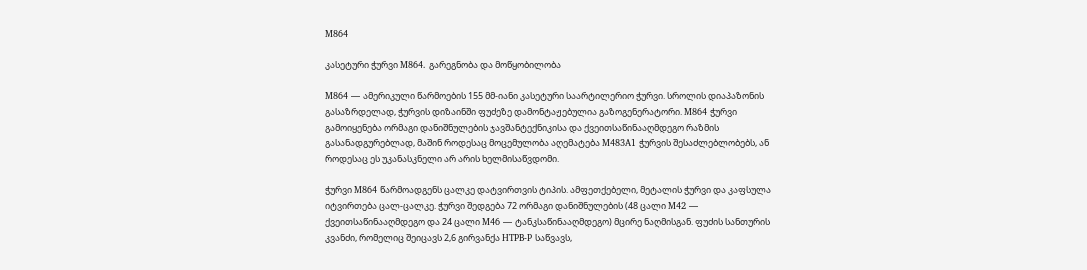M864

კასეტური ჭურვი M864. გარეგნობა და მოწყობილობა

M864 — ამერიკული წარმოების 155 მმ-იანი კასეტური საარტილერიო ჭურვი. სროლის დიაპაზონის გასაზრდელად, ჭურვის დიზაინში ფუძეზე დამონტაჟებულია გაზოგენერატორი. M864 ჭურვი გამოიყენება ორმაგი დანიშნულების ჯავშანტექნიკისა და ქვეითსაწინააღმდეგო რაზმის გასანადგურებლად, მაშინ როდესაც მოცემულობა აღემატება M483A1 ჭურვის შესაძლებლობებს, ან როდესაც ეს უკანასკნელი არ არის ხელმისაწვდომი.

ჭურვი M864 წარმოადგენს ცალკე დატვირთვის ტიპის. ამფეთქებელი, მეტალის ჭურვი და კაფსულა იტვირთება ცალ-ცალკე. ჭურვი შედგება 72 ორმაგი დანიშნულების (48 ცალი M42 — ქვეითსაწინააღმდეგო და 24 ცალი M46 — ტანკსაწინააღმდეგო) მცირე ნაღმისგან. ფუძის სანთურის კვანძი, რომელიც შეიცავს 2,6 გირვანქა HTPB-P საწვავს,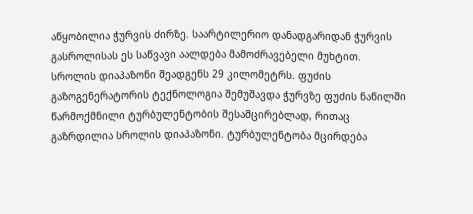აწყობილია ჭურვის ძირზე. საარტილერიო დანადგარიდან ჭურვის გასროლისას ეს საწვავი აალდება მამოძრავებელი მუხტით. სროლის დიაპაზონი შეადგენს 29 კილომეტრს. ფუძის გაზოგენერატორის ტექნოლოგია შემუშავდა ჭურვზე ფუძის ნაწილში წარმოქმნილი ტურბულენტობის შესამცირებლად, რითაც გაზრდილია სროლის დიაპაზონი. ტურბულენტობა მცირდება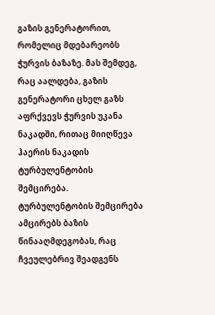გაზის გენერატორით, რომელიც მდებარეობს ჭურვის ბაზაზე. მას შემდეგ, რაც აალდება, გაზის გენერატორი ცხელ გაზს აფრქვევს ჭურვის უკანა ნაკადში, რითაც მიიღწევა ჰაერის ნაკადის ტურბულენტობის შემცირება. ტურბულენტობის შემცირება ამცირებს ბაზის წინააღმდეგობას, რაც ჩვეულებრივ შეადგენს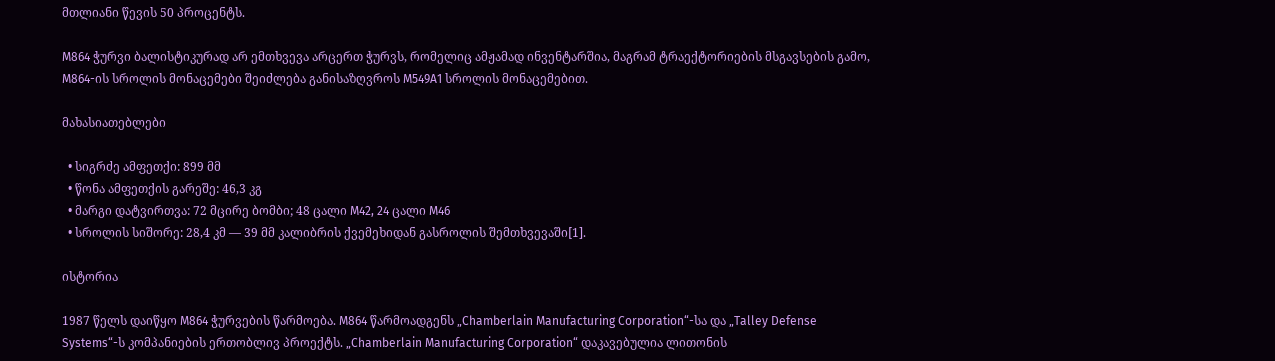მთლიანი წევის 50 პროცენტს.

M864 ჭურვი ბალისტიკურად არ ემთხვევა არცერთ ჭურვს, რომელიც ამჟამად ინვენტარშია, მაგრამ ტრაექტორიების მსგავსების გამო, M864-ის სროლის მონაცემები შეიძლება განისაზღვროს M549A1 სროლის მონაცემებით.

მახასიათებლები

  • სიგრძე ამფეთქი: 899 მმ
  • წონა ამფეთქის გარეშე: 46,3 კგ
  • მარგი დატვირთვა: 72 მცირე ბომბი; 48 ცალი M42, 24 ცალი M46
  • სროლის სიშორე: 28,4 კმ — 39 მმ კალიბრის ქვემეხიდან გასროლის შემთხვევაში[1].

ისტორია

1987 წელს დაიწყო M864 ჭურვების წარმოება. M864 წარმოადგენს „Chamberlain Manufacturing Corporation“-სა და „Talley Defense Systems“-ს კომპანიების ერთობლივ პროექტს. „Chamberlain Manufacturing Corporation“ დაკავებულია ლითონის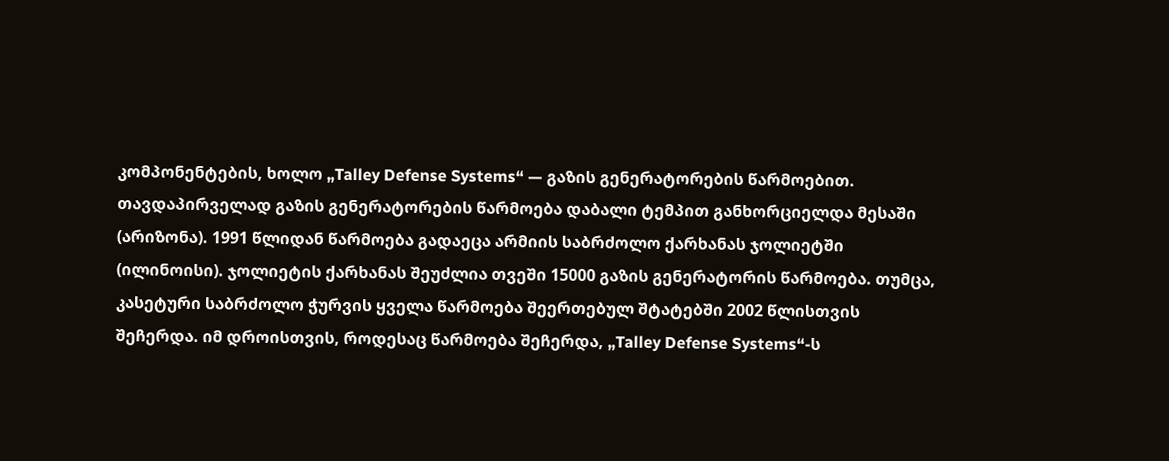კომპონენტების, ხოლო „Talley Defense Systems“ — გაზის გენერატორების წარმოებით. თავდაპირველად გაზის გენერატორების წარმოება დაბალი ტემპით განხორციელდა მესაში (არიზონა). 1991 წლიდან წარმოება გადაეცა არმიის საბრძოლო ქარხანას ჯოლიეტში (ილინოისი). ჯოლიეტის ქარხანას შეუძლია თვეში 15000 გაზის გენერატორის წარმოება. თუმცა, კასეტური საბრძოლო ჭურვის ყველა წარმოება შეერთებულ შტატებში 2002 წლისთვის შეჩერდა. იმ დროისთვის, როდესაც წარმოება შეჩერდა, „Talley Defense Systems“-ს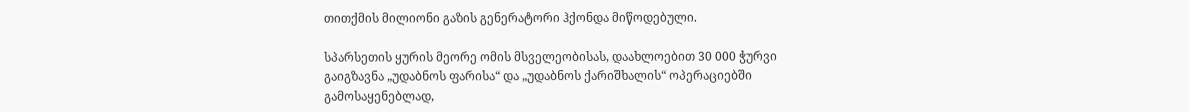თითქმის მილიონი გაზის გენერატორი ჰქონდა მიწოდებული.

სპარსეთის ყურის მეორე ომის მსველეობისას, დაახლოებით 30 000 ჭურვი გაიგზავნა „უდაბნოს ფარისა“ და „უდაბნოს ქარიშხალის“ ოპერაციებში გამოსაყენებლად,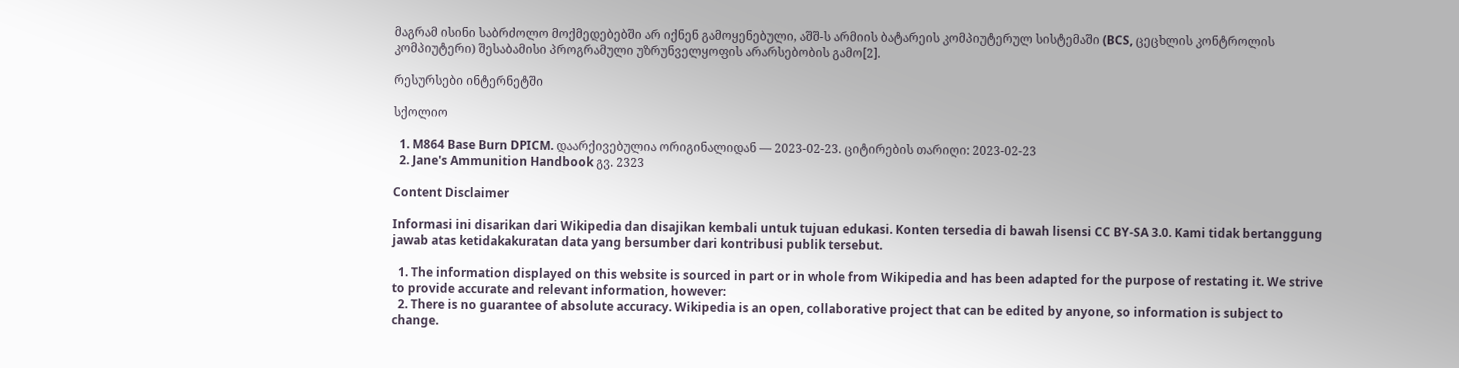მაგრამ ისინი საბრძოლო მოქმედებებში არ იქნენ გამოყენებული, აშშ-ს არმიის ბატარეის კომპიუტერულ სისტემაში (BCS, ცეცხლის კონტროლის კომპიუტერი) შესაბამისი პროგრამული უზრუნველყოფის არარსებობის გამო[2].

რესურსები ინტერნეტში

სქოლიო

  1. M864 Base Burn DPICM. დაარქივებულია ორიგინალიდან — 2023-02-23. ციტირების თარიღი: 2023-02-23
  2. Jane's Ammunition Handbook გვ. 2323

Content Disclaimer

Informasi ini disarikan dari Wikipedia dan disajikan kembali untuk tujuan edukasi. Konten tersedia di bawah lisensi CC BY-SA 3.0. Kami tidak bertanggung jawab atas ketidakakuratan data yang bersumber dari kontribusi publik tersebut.

  1. The information displayed on this website is sourced in part or in whole from Wikipedia and has been adapted for the purpose of restating it. We strive to provide accurate and relevant information, however:
  2. There is no guarantee of absolute accuracy. Wikipedia is an open, collaborative project that can be edited by anyone, so information is subject to change.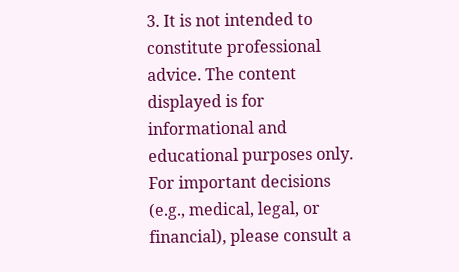3. It is not intended to constitute professional advice. The content displayed is for informational and educational purposes only. For important decisions (e.g., medical, legal, or financial), please consult a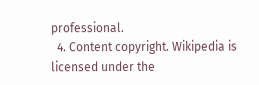professional.
  4. Content copyright. Wikipedia is licensed under the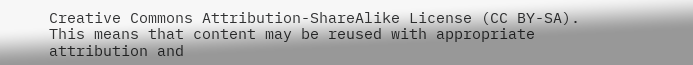Creative Commons Attribution-ShareAlike License (CC BY-SA). This means that content may be reused with appropriate attribution and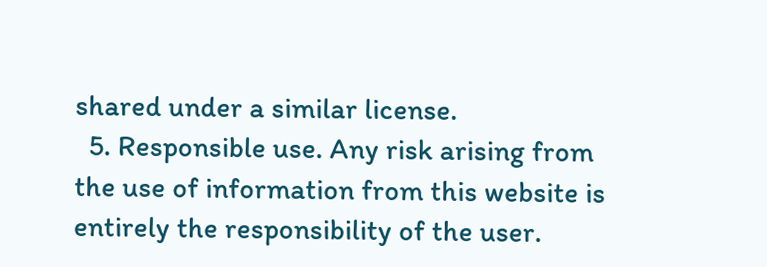shared under a similar license.
  5. Responsible use. Any risk arising from the use of information from this website is entirely the responsibility of the user.